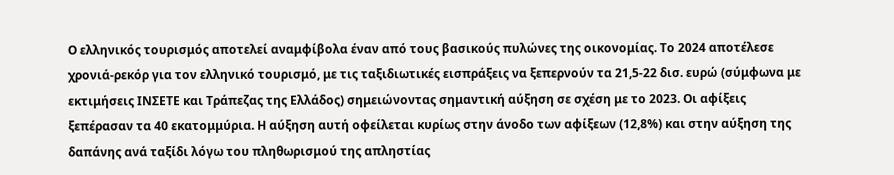Ο ελληνικός τουρισμός αποτελεί αναμφίβολα έναν από τους βασικούς πυλώνες της οικονομίας. Το 2024 αποτέλεσε χρονιά-ρεκόρ για τον ελληνικό τουρισμό, με τις ταξιδιωτικές εισπράξεις να ξεπερνούν τα 21,5-22 δισ. ευρώ (σύμφωνα με εκτιμήσεις ΙΝΣΕΤΕ και Τράπεζας της Ελλάδος) σημειώνοντας σημαντική αύξηση σε σχέση με το 2023. Οι αφίξεις ξεπέρασαν τα 40 εκατομμύρια. Η αύξηση αυτή οφείλεται κυρίως στην άνοδο των αφίξεων (12,8%) και στην αύξηση της δαπάνης ανά ταξίδι λόγω του πληθωρισμού της απληστίας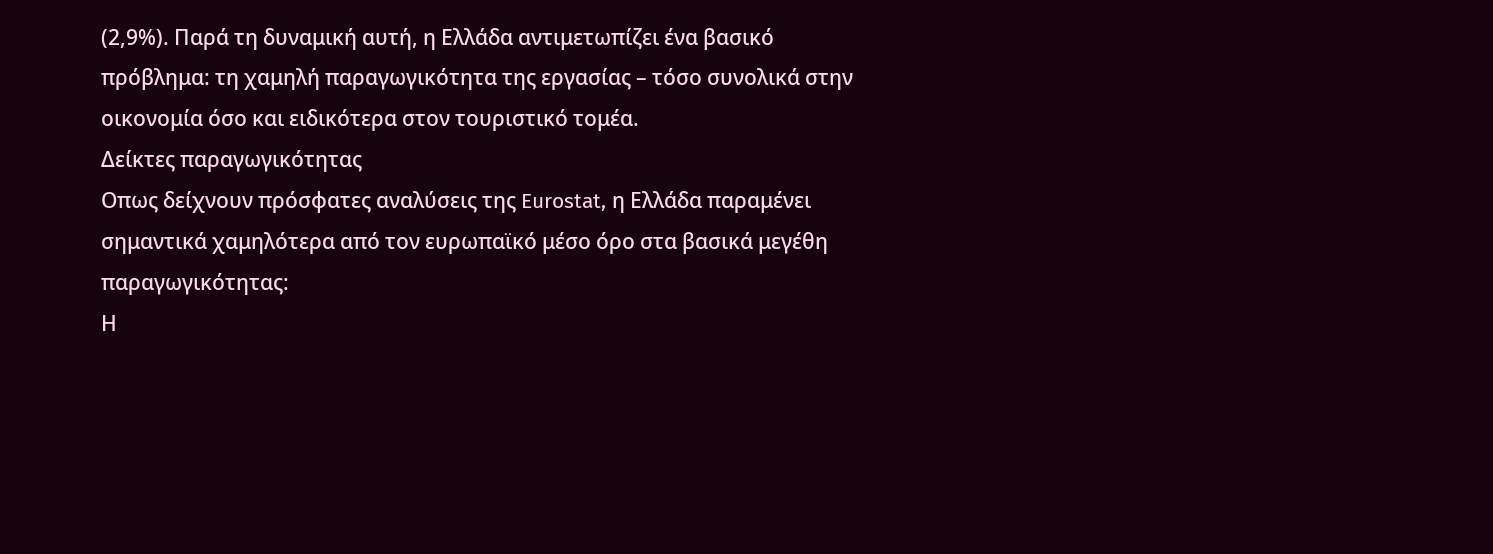(2,9%). Παρά τη δυναμική αυτή, η Ελλάδα αντιμετωπίζει ένα βασικό πρόβλημα: τη χαμηλή παραγωγικότητα της εργασίας – τόσο συνολικά στην οικονομία όσο και ειδικότερα στον τουριστικό τομέα.
Δείκτες παραγωγικότητας
Οπως δείχνουν πρόσφατες αναλύσεις της Eurostat, η Ελλάδα παραμένει σημαντικά χαμηλότερα από τον ευρωπαϊκό μέσο όρο στα βασικά μεγέθη παραγωγικότητας:
Η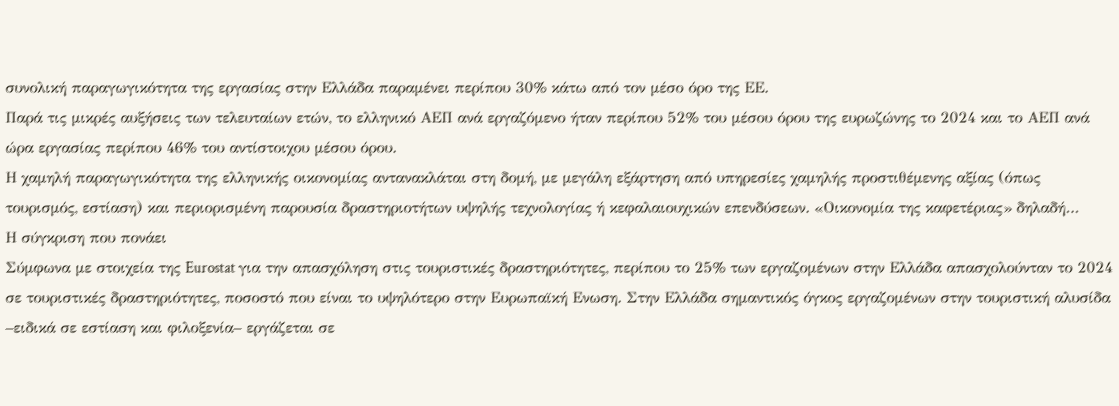συνολική παραγωγικότητα της εργασίας στην Ελλάδα παραμένει περίπου 30% κάτω από τον μέσο όρο της ΕΕ.
Παρά τις μικρές αυξήσεις των τελευταίων ετών, το ελληνικό ΑΕΠ ανά εργαζόμενο ήταν περίπου 52% του μέσου όρου της ευρωζώνης το 2024 και το ΑΕΠ ανά ώρα εργασίας περίπου 46% του αντίστοιχου μέσου όρου.
Η χαμηλή παραγωγικότητα της ελληνικής οικονομίας αντανακλάται στη δομή, με μεγάλη εξάρτηση από υπηρεσίες χαμηλής προστιθέμενης αξίας (όπως τουρισμός, εστίαση) και περιορισμένη παρουσία δραστηριοτήτων υψηλής τεχνολογίας ή κεφαλαιουχικών επενδύσεων. «Οικονομία της καφετέριας» δηλαδή…
Η σύγκριση που πονάει
Σύμφωνα με στοιχεία της Eurostat για την απασχόληση στις τουριστικές δραστηριότητες, περίπου το 25% των εργαζομένων στην Ελλάδα απασχολούνταν το 2024 σε τουριστικές δραστηριότητες, ποσοστό που είναι το υψηλότερο στην Ευρωπαϊκή Ενωση. Στην Ελλάδα σημαντικός όγκος εργαζομένων στην τουριστική αλυσίδα –ειδικά σε εστίαση και φιλοξενία– εργάζεται σε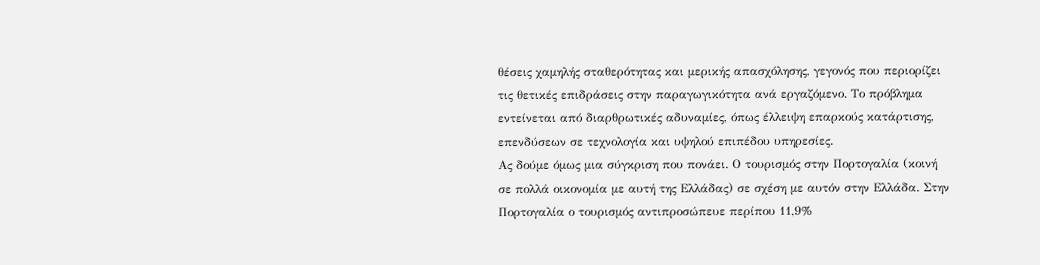θέσεις χαμηλής σταθερότητας και μερικής απασχόλησης, γεγονός που περιορίζει τις θετικές επιδράσεις στην παραγωγικότητα ανά εργαζόμενο. Το πρόβλημα εντείνεται από διαρθρωτικές αδυναμίες, όπως έλλειψη επαρκούς κατάρτισης, επενδύσεων σε τεχνολογία και υψηλού επιπέδου υπηρεσίες.
Ας δούμε όμως μια σύγκριση που πονάει. Ο τουρισμός στην Πορτογαλία (κοινή σε πολλά οικονομία με αυτή της Ελλάδας) σε σχέση με αυτόν στην Ελλάδα. Στην Πορτογαλία ο τουρισμός αντιπροσώπευε περίπου 11,9%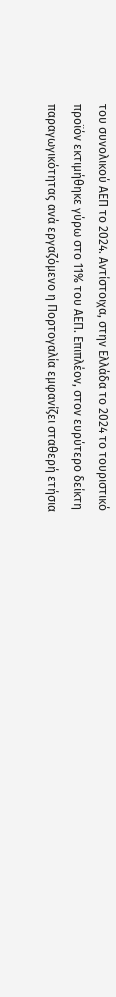του συνολικού ΑΕΠ το 2024. Αντίστοιχα, στην Ελλάδα το 2024 το τουριστικό προϊόν εκτιμήθηκε γύρω στο 11% του ΑΕΠ. Επιπλέον, στον ευρύτερο δείκτη παραγωγικότητας ανά εργαζόμενο η Πορτογαλία εμφανίζει σταθερή ετήσια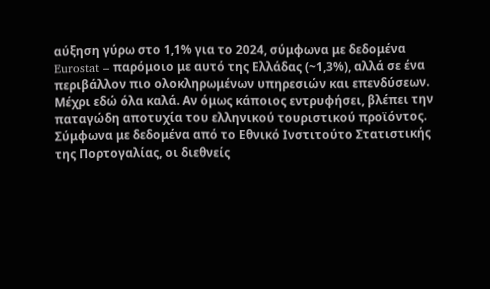αύξηση γύρω στο 1,1% για το 2024, σύμφωνα με δεδομένα Eurostat – παρόμοιο με αυτό της Ελλάδας (~1,3%), αλλά σε ένα περιβάλλον πιο ολοκληρωμένων υπηρεσιών και επενδύσεων.
Μέχρι εδώ όλα καλά. Αν όμως κάποιος εντρυφήσει, βλέπει την παταγώδη αποτυχία του ελληνικού τουριστικού προϊόντος. Σύμφωνα με δεδομένα από το Εθνικό Ινστιτούτο Στατιστικής της Πορτογαλίας, οι διεθνείς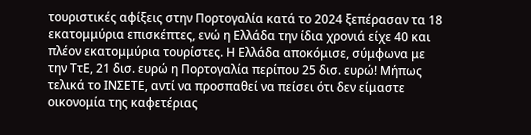τουριστικές αφίξεις στην Πορτογαλία κατά το 2024 ξεπέρασαν τα 18 εκατομμύρια επισκέπτες, ενώ η Ελλάδα την ίδια χρονιά είχε 40 και πλέον εκατομμύρια τουρίστες. Η Ελλάδα αποκόμισε, σύμφωνα με την ΤτΕ, 21 δισ. ευρώ η Πορτογαλία περίπου 25 δισ. ευρώ! Μήπως τελικά το ΙΝΣΕΤΕ, αντί να προσπαθεί να πείσει ότι δεν είμαστε οικονομία της καφετέριας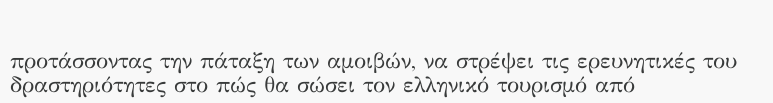προτάσσοντας την πάταξη των αμοιβών, να στρέψει τις ερευνητικές του δραστηριότητες στο πώς θα σώσει τον ελληνικό τουρισμό από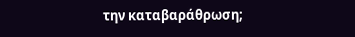την καταβαράθρωση;